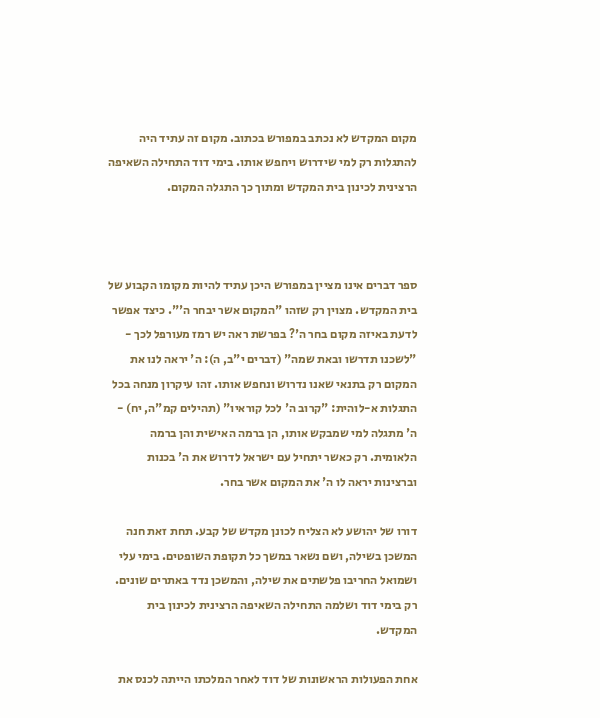מקום המקדש לא נכתב במפורש בכתוב. מקום זה עתיד היה להתגלות רק למי שידרוש ויחפש אותו. בימי דוד התחילה השאיפה הרצינית לכינון בית המקדש ומתוך כך התגלה המקום.



ספר דברים אינו מציין במפורש היכן עתיד להיות מקומו הקבוע של בית המקדש. מצוין רק שזהו "המקום אשר יבחר ה'". כיצד אפשר לדעת באיזה מקום בחר ה'? בפרשת ראה יש רמז מעורפל לכך - "לשכנו תדרשו ובאת שמה" (דברים י"ב, ה): ה' יראה לנו את המקום רק בתנאי שאנו נדרוש ונחפש אותו. זהו עיקרון מנחה בכל התגלות א-לוהית: "קרוב ה' לכל קוראיו" (תהילים קמ"ה, יח) - ה' מתגלה למי שמבקש אותו, הן ברמה האישית והן ברמה הלאומית. רק כאשר יתחיל עם ישראל לדרוש את ה' בכנות וברצינות יראה לו ה' את המקום אשר בחר.

דורו של יהושע לא הצליח לכונן מקדש של קבע. תחת זאת חנה המשכן בשילה, ושם נשאר במשך כל תקופת השופטים. בימי עלי ושמואל החריבו פלשתים את שילה, והמשכן נדד באתרים שונים. רק בימי דוד ושלמה התחילה השאיפה הרצינית לכינון בית המקדש.

אחת הפעולות הראשונות של דוד לאחר המלכתו הייתה לכנס את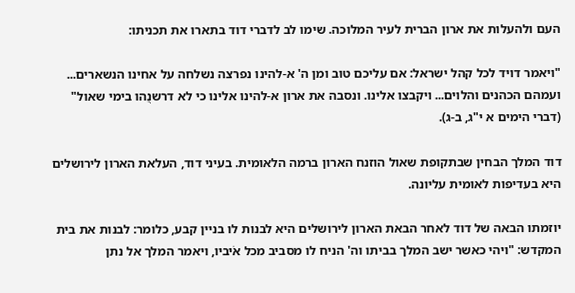העם ולהעלות את ארון הברית לעיר המלוכה. שימו לב לדברי דוד בתארו את תכניתו:

"ויאמר דויד לכל קהל ישראל: אם עליכם טוב ומן ה' א-להינו נפרצה נשלחה על אחינו הנשארים... ועמהם הכהנים והלוים... ויקבצו אלינו. ונסבה את ארון א-להינו אלינו כי לא דרשנֻהו בימי שאול" (דברי הימים א י"ג, ב-ג).

דוד המלך הבחין שבתקופת שאול הוזנח הארון ברמה הלאומית. בעיני דוד, העלאת הארון לירושלים היא בעדיפות לאומית עליונה.

יוזמתו הבאה של דוד לאחר הבאת הארון לירושלים היא לבנות לו בניין קבע, כלומר: לבנות את בית המקדש: "ויהי כאשר ישב המלך בביתו וה' הניח לו מסביב מכל אֹיביו, ויאמר המלך אל נתן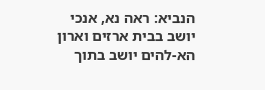הנביא: ראה נא, אנכי יושב בבית ארזים וארון הא-להים יושב בתוך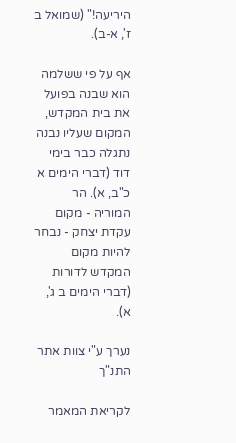היריעה!" (שמואל ב ז', א-ב).

אף על פי ששלמה הוא שבנה בפועל את בית המקדש, המקום שעליו נבנה נתגלה כבר בימי דוד (דברי הימים א כ"ב, א). הר המוריה - מקום עקדת יצחק - נבחר להיות מקום המקדש לדורות (דברי הימים ב ג', א).

נערך ע"י צוות אתר התנ"ך

לקריאת המאמר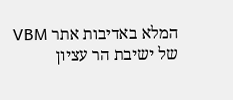המלא באדיבות אתר VBM של ישיבת הר עציון